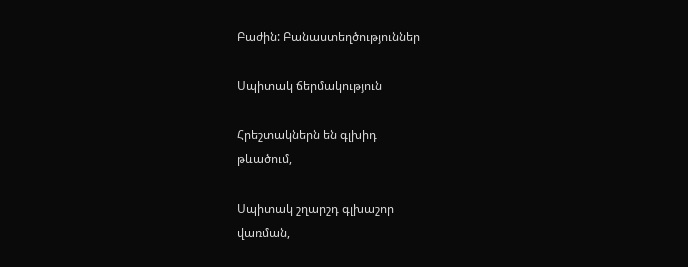Բաժին: Բանաստեղծություններ

Սպիտակ ճերմակություն

Հրեշտակներն են գլխիդ
թևածում,

Սպիտակ շղարշդ գլխաշոր
վառման,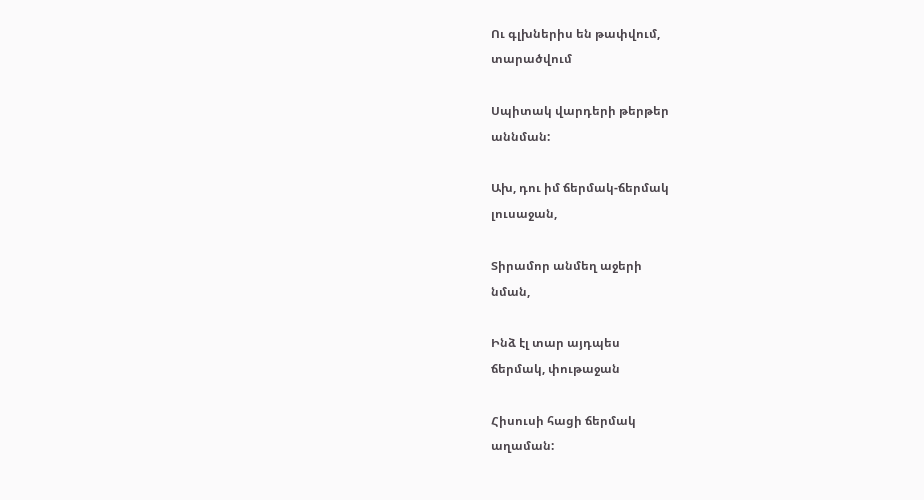Ու գլխներիս են թափվում,
տարածվում

Սպիտակ վարդերի թերթեր
աննման:

Ախ, դու իմ ճերմակ-ճերմակ
լուսաջան,

Տիրամոր անմեղ աջերի
նման,

Ինձ էլ տար այդպես
ճերմակ, փութաջան

Հիսուսի հացի ճերմակ
աղաման: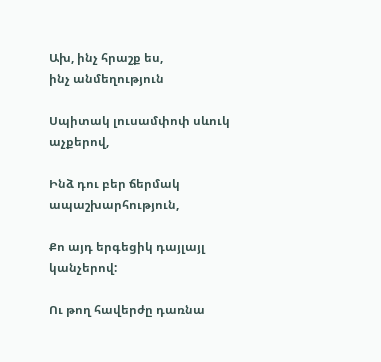Ախ, ինչ հրաշք ես,
ինչ անմեղություն

Սպիտակ լուսամփոփ սևուկ
աչքերով,

Ինձ դու բեր ճերմակ
ապաշխարհություն,

Քո այդ երգեցիկ դայլայլ
կանչերով:

Ու թող հավերժը դառնա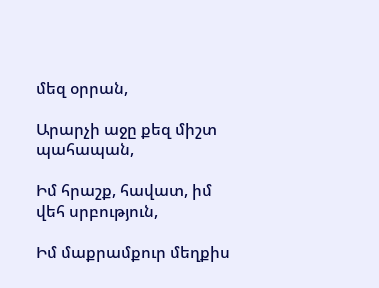մեզ օրրան,

Արարչի աջը քեզ միշտ
պահապան,

Իմ հրաշք, հավատ, իմ
վեհ սրբություն,

Իմ մաքրամքուր մեղքիս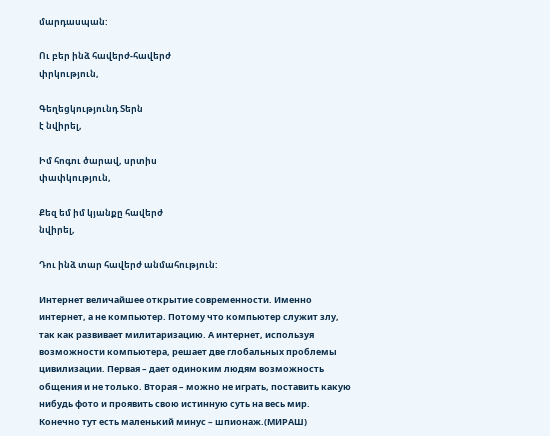մարդասպան:

Ու բեր ինձ հավերժ-հավերժ
փրկություն,

Գեղեցկությունդ Տերն
է նվիրել,

Իմ հոգու ծարավ, սրտիս
փափկություն,

Քեզ եմ իմ կյանքը հավերժ
նվիրել,

Դու ինձ տար հավերժ անմահություն:

Интернет величайшее открытие современности. Именно интернет, а не компьютер. Потому что компьютер служит злу, так как развивает милитаризацию. А интернет, используя возможности компьютера, решает две глобальных проблемы цивилизации. Первая – дает одиноким людям возможность общения и не только. Вторая – можно не играть, поставить какую нибудь фото и проявить свою истинную суть на весь мир. Конечно тут есть маленький минус – шпионаж.(МИРАШ)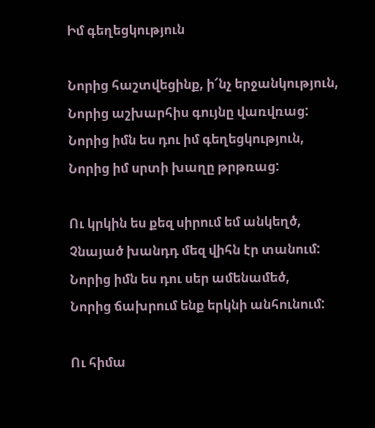Իմ գեղեցկություն

Նորից հաշտվեցինք, ի՜նչ երջանկություն,
Նորից աշխարհիս գույնը վառվռաց:
Նորից իմն ես դու իմ գեղեցկություն,
Նորից իմ սրտի խաղը թրթռաց:

Ու կրկին ես քեզ սիրում եմ անկեղծ,
Չնայած խանդդ մեզ վիհն էր տանում:
Նորից իմն ես դու սեր ամենամեծ,
Նորից ճախրում ենք երկնի անհունում:

Ու հիմա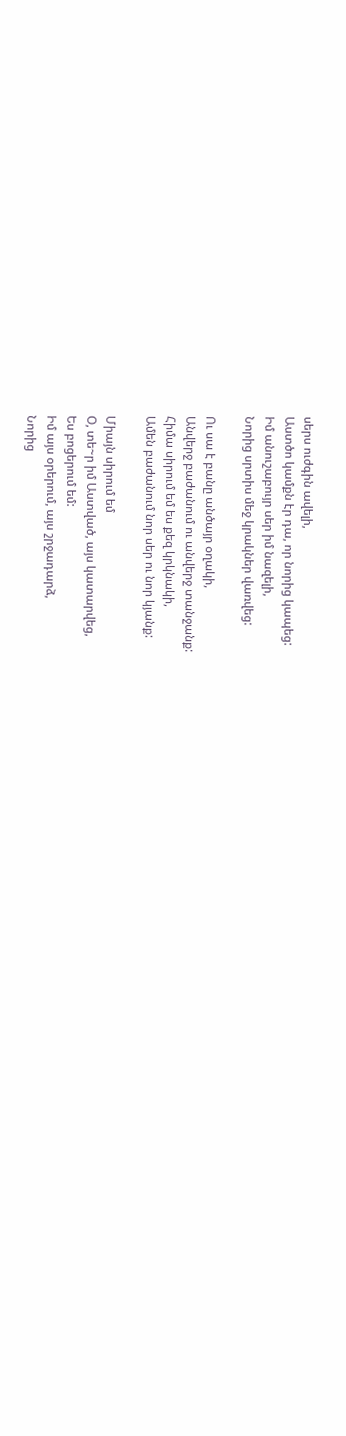սերս ուժգին ավելի,
Աստծո կամքն էր դա, որ նորից կապեց:
Իմ անուշաբույր սեր իմ նազելի,
Նորից սրտիս մեջ կրակներ վառվեց:

Ու սա է բանը անծայր օղակի,
Անվերջ բաժանում ու անվերջ տանջանք:
Հիմա սիրում եմ ես քեզ կրկնակի,
Ամեն բաժանում նոր սեր ու նոր կյանք:

Միայն սիրում եմ
Օ, տե~ր իմ Աստված, այս կատարվեց,
Ես բոցերում եմ:
Իմ այս օրերում, այս շրջադարձ,
Նորից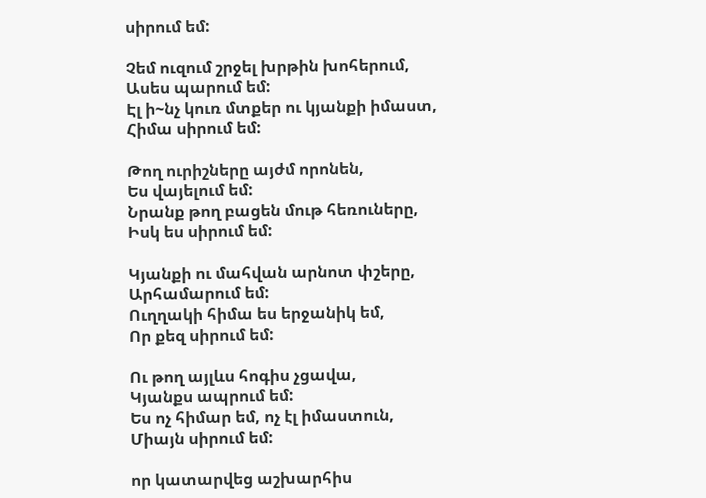սիրում եմ:

Չեմ ուզում շրջել խրթին խոհերում,
Ասես պարում եմ:
Էլ ի~նչ կուռ մտքեր ու կյանքի իմաստ,
Հիմա սիրում եմ:

Թող ուրիշները այժմ որոնեն,
Ես վայելում եմ:
Նրանք թող բացեն մութ հեռուները,
Իսկ ես սիրում եմ:

Կյանքի ու մահվան արնոտ փշերը,
Արհամարում եմ:
Ուղղակի հիմա ես երջանիկ եմ,
Որ քեզ սիրում եմ:

Ու թող այլևս հոգիս չցավա,
Կյանքս ապրում եմ:
Ես ոչ հիմար եմ, ոչ էլ իմաստուն,
Միայն սիրում եմ:

որ կատարվեց աշխարհիս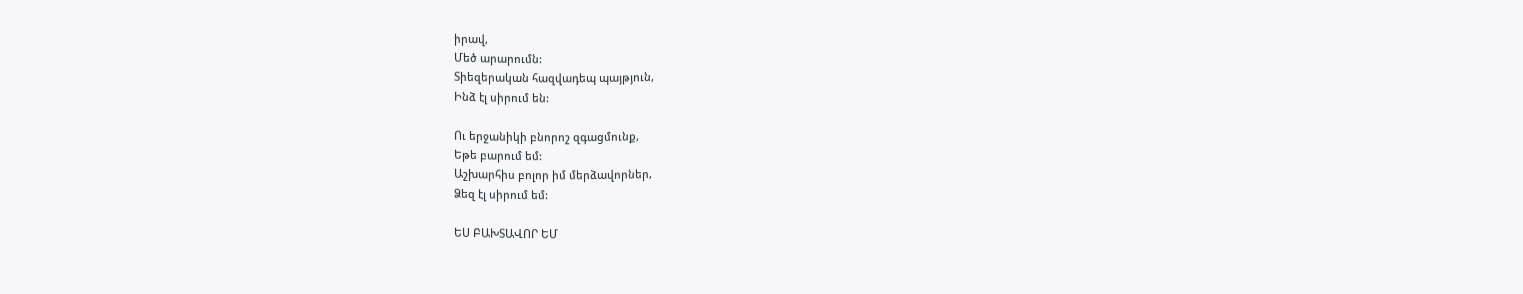իրավ,
Մեծ արարումն:
Տիեզերական հազվադեպ պայթյուն,
Ինձ էլ սիրում են:

Ու երջանիկի բնորոշ զգացմունք,
Եթե բարում եմ:
Աշխարհիս բոլոր իմ մերձավորներ,
Ձեզ էլ սիրում եմ:

ԵՍ ԲԱԽՏԱՎՈՐ ԵՄ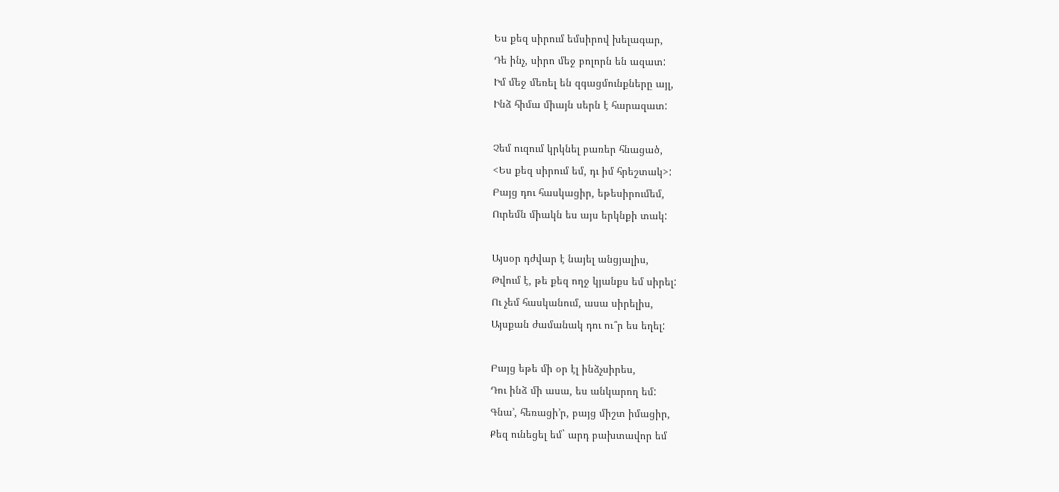Ես քեզ սիրում եմսիրով խելագար,
Դե ինչ, սիրո մեջ բոլորն են ազատ:
Իմ մեջ մեռել են զգացմունքները այլ,
Ինձ հիմա միայն սերն է հարազատ:

Չեմ ուզում կրկնել բառեր հնացած,
<Ես քեզ սիրում եմ, դւ իմ հրեշտակ>:
Բայց դու հասկացիր, եթեսիրումեմ,
Ուրեմն միակն ես այս երկնքի տակ:

Այսօր դժվար է նայել անցյալիս,
Թվում է, թե քեզ ողջ կյանքս եմ սիրել:
Ու չեմ հասկանում, ասա սիրելիս,
Այսքան ժամանակ դու ու՞ր ես եղել:

Բայց եթե մի օր էլ ինձչսիրես,
Դու ինձ մի ասա, ես անկարող եմ:
Գնա’, հեռացի’ր, բայց միշտ իմացիր,
Քեզ ունեցել եմ` արդ բախտավոր եմ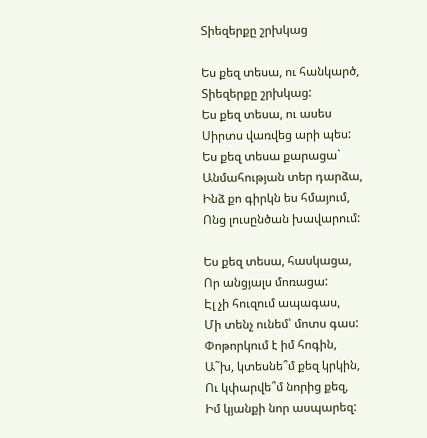Տիեզերքը շրխկաց

Ես քեզ տեսա, ու հանկարծ,
Տիեզերքը շրխկաց:
Ես քեզ տեսա, ու ասես
Սիրտս վառվեց արի պես:
Ես քեզ տեսա քարացա`
Անմահության տեր դարձա,
Ինձ քո գիրկն ես հմայում,
Ոնց լուսընծան խավարում:

Ես քեզ տեսա, հասկացա,
Որ անցյալս մոռացա:
Էլ չի հուզում ապագաս,
Մի տենչ ունեմ՝ մոտս գաս:
Փոթորկում է իմ հոգին,
Ա˜խ, կտեսնե՞մ քեզ կրկին,
Ու կփարվե՞մ նորից քեզ,
Իմ կյանքի նոր ասպարեզ: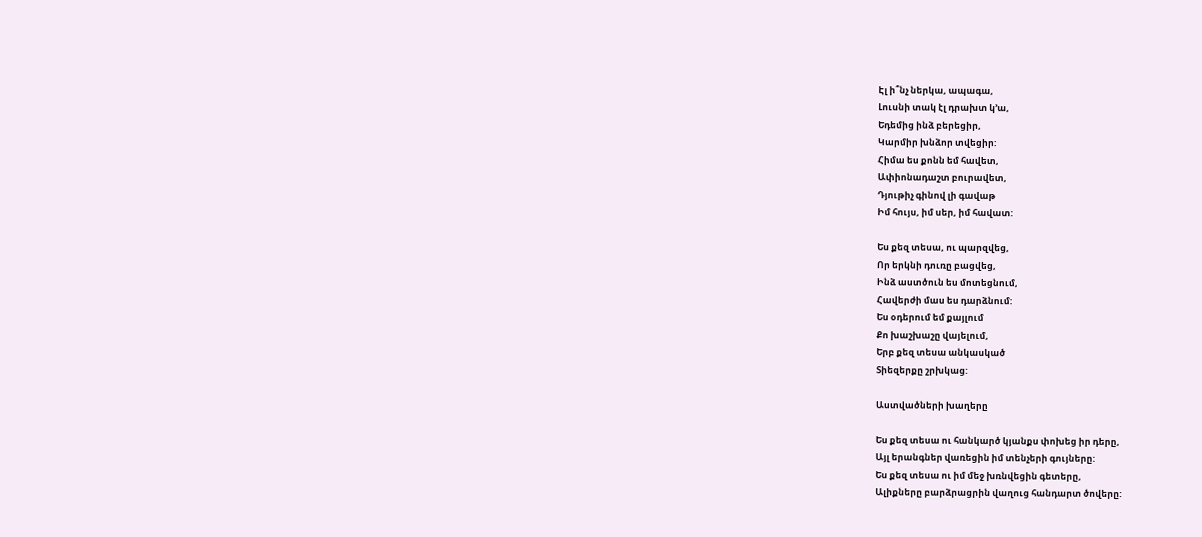Էլ ի՞նչ ներկա, ապագա,
Լուսնի տակ էլ դրախտ կ’ա,
Եդեմից ինձ բերեցիր,
Կարմիր խնձոր տվեցիր:
Հիմա ես քոնն եմ հավետ,
Ափիոնադաշտ բուրավետ,
Դյութիչ գինով լի գավաթ
Իմ հույս, իմ սեր, իմ հավատ:

Ես քեզ տեսա, ու պարզվեց,
Որ երկնի դուռը բացվեց,
Ինձ աստծուն ես մոտեցնում,
Հավերժի մաս ես դարձնում:
Ես օդերում եմ քայլում
Քո խաշխաշը վայելում,
Երբ քեզ տեսա անկասկած
Տիեզերքը շրխկաց:

Աստվածների խաղերը

Ես քեզ տեսա ու հանկարծ կյանքս փոխեց իր դերը,
Այլ երանգներ վառեցին իմ տենչերի գույները:
Ես քեզ տեսա ու իմ մեջ խռնվեցին գետերը,
Ալիքները բարձրացրին վաղուց հանդարտ ծովերը: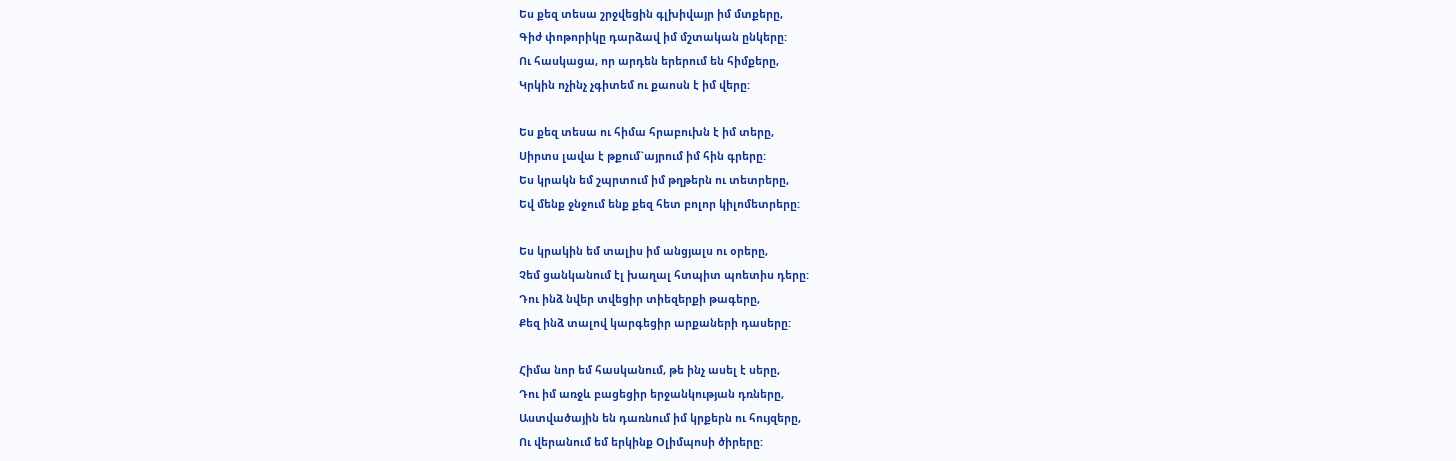Ես քեզ տեսա շրջվեցին գլխիվայր իմ մտքերը,
Գիժ փոթորիկը դարձավ իմ մշտական ընկերը:
Ու հասկացա, որ արդեն երերում են հիմքերը,
Կրկին ոչինչ չգիտեմ ու քաոսն է իմ վերը:

Ես քեզ տեսա ու հիմա հրաբուխն է իմ տերը,
Սիրտս լավա է թքում`այրում իմ հին գրերը:
Ես կրակն եմ շպրտում իմ թղթերն ու տետրերը,
Եվ մենք ջնջում ենք քեզ հետ բոլոր կիլոմետրերը:

Ես կրակին եմ տալիս իմ անցյալս ու օրերը,
Չեմ ցանկանում էլ խաղալ հտպիտ պոետիս դերը:
Դու ինձ նվեր տվեցիր տիեզերքի թագերը,
Քեզ ինձ տալով կարգեցիր արքաների դասերը:

Հիմա նոր եմ հասկանում, թե ինչ ասել է սերը,
Դու իմ առջև բացեցիր երջանկության դռները,
Աստվածային են դառնում իմ կրքերն ու հույզերը,
Ու վերանում եմ երկինք Օլիմպոսի ծիրերը: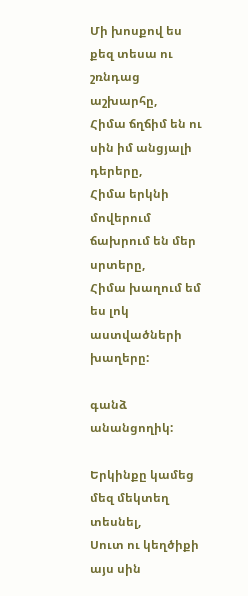Մի խոսքով ես քեզ տեսա ու շռնդաց աշխարհը,
Հիմա ճղճիմ են ու սին իմ անցյալի դերերը,
Հիմա երկնի մովերում ճախրում են մեր սրտերը,
Հիմա խաղում եմ ես լոկ աստվածների խաղերը:

գանձ անանցողիկ:

Երկինքը կամեց մեզ մեկտեղ տեսնել,
Սուտ ու կեղծիքի այս սին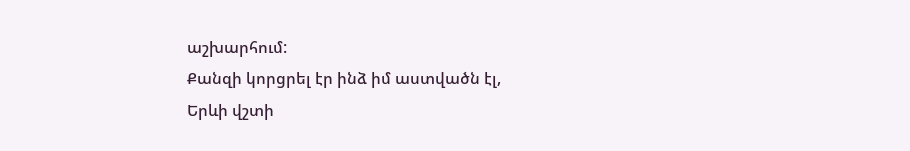աշխարհում:
Քանզի կորցրել էր ինձ իմ աստվածն էլ,
Երևի վշտի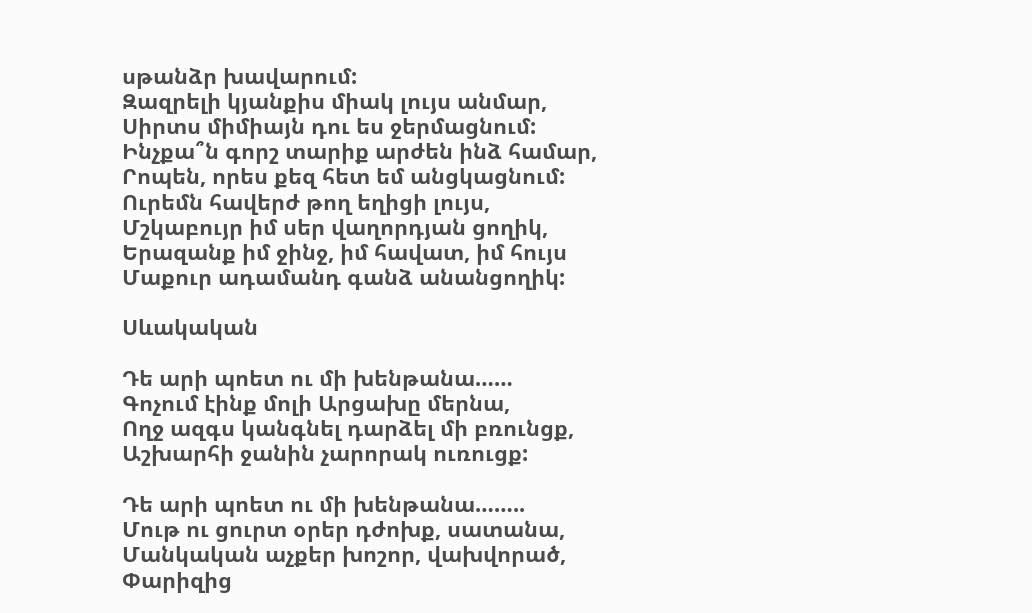սթանձր խավարում:
Զազրելի կյանքիս միակ լույս անմար,
Սիրտս միմիայն դու ես ջերմացնում:
Ինչքա՞ն գորշ տարիք արժեն ինձ համար,
Րոպեն, որես քեզ հետ եմ անցկացնում:
Ուրեմն հավերժ թող եղիցի լույս,
Մշկաբույր իմ սեր վաղորդյան ցողիկ,
Երազանք իմ ջինջ, իմ հավատ, իմ հույս
Մաքուր ադամանդ գանձ անանցողիկ:

Սևակական

Դե արի պոետ ու մի խենթանա……
Գոչում էինք մոլի Արցախը մերնա,
Ողջ ազգս կանգնել դարձել մի բռունցք,
Աշխարհի ջանին չարորակ ուռուցք:

Դե արի պոետ ու մի խենթանա……..
Մութ ու ցուրտ օրեր դժոխք, սատանա,
Մանկական աչքեր խոշոր, վախվորած,
Փարիզից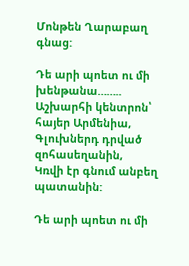Մոնթեն Ղարաբաղ գնաց:

Դե արի պոետ ու մի խենթանա……..
Աշխարհի կենտրոն՝ հայեր Արմենիա,
Գլուխներդ դրված զոհասեղանին,
Կռվի էր գնում անբեղ պատանին:

Դե արի պոետ ու մի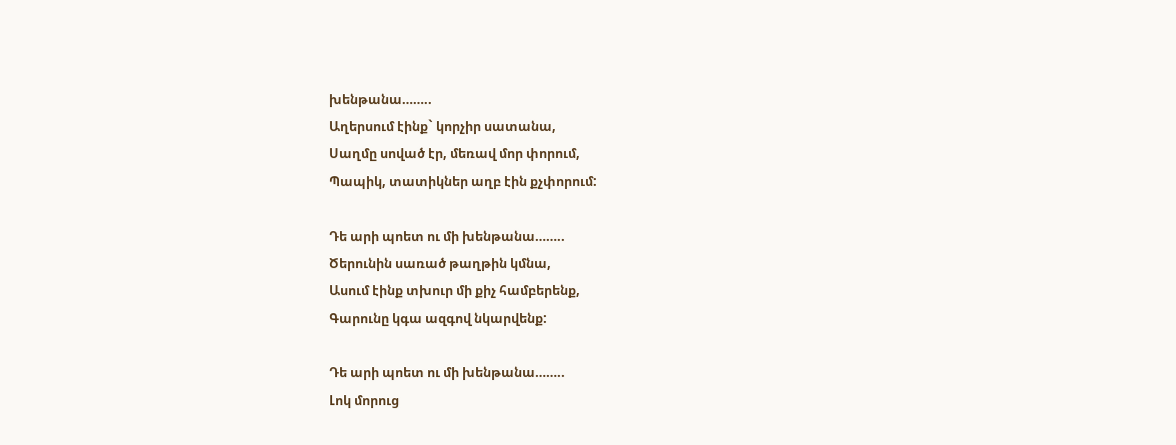խենթանա……..
Աղերսում էինք` կորչիր սատանա,
Սաղմը սոված էր, մեռավ մոր փորում,
Պապիկ, տատիկներ աղբ էին քչփորում:

Դե արի պոետ ու մի խենթանա……..
Ծերունին սառած թաղթին կմնա,
Ասում էինք տխուր մի քիչ համբերենք,
Գարունը կգա ազգով նկարվենք:

Դե արի պոետ ու մի խենթանա……..
Լոկ մորուց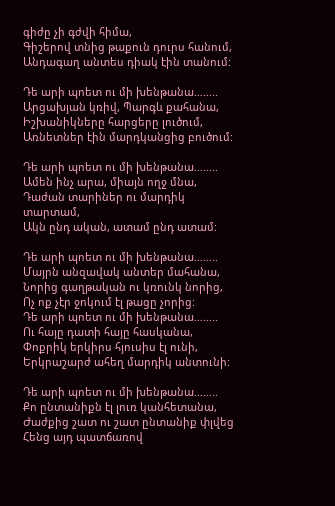գիժը չի գժվի հիմա,
Գիշերով տնից թաքուն դուրս հանում,
Անդագաղ անտես դիակ էին տանում:

Դե արի պոետ ու մի խենթանա……..
Արցախյան կռիվ, Պարգև քահանա,
Իշխանիկները հարցերը լուծում,
Առնետներ էին մարդկանցից բուծում:

Դե արի պոետ ու մի խենթանա……..
Ամեն ինչ արա, միայն ողջ մնա,
Դաժան տարիներ ու մարդիկ տարտամ,
Ակն ընդ ական, ատամ ընդ ատամ:

Դե արի պոետ ու մի խենթանա……..
Մայրն անզավակ անտեր մահանա,
Նորից գաղթական ու կռունկ նորից,
Ոչ ոք չէր ջոկում էլ թացը չորից:
Դե արի պոետ ու մի խենթանա……..
Ու հայը դատի հայը հասկանա,
Փոքրիկ երկիրս հյուսիս էլ ունի,
Երկրաշարժ ահեղ մարդիկ անտունի:

Դե արի պոետ ու մի խենթանա……..
Քո ընտանիքն էլ լուռ կանհետանա,
Ժաժքից շատ ու շատ ընտանիք փլվեց
Հենց այդ պատճառով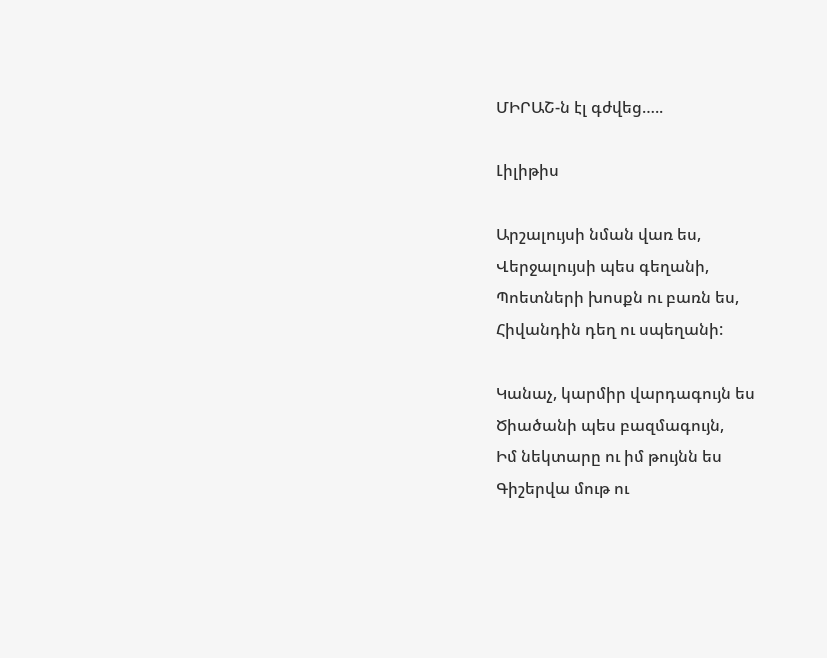ՄԻՐԱՇ-ն էլ գժվեց…..

Լիլիթիս

Արշալույսի նման վառ ես,
Վերջալույսի պես գեղանի,
Պոետների խոսքն ու բառն ես,
Հիվանդին դեղ ու սպեղանի:

Կանաչ, կարմիր վարդագույն ես
Ծիածանի պես բազմագույն,
Իմ նեկտարը ու իմ թույնն ես
Գիշերվա մութ ու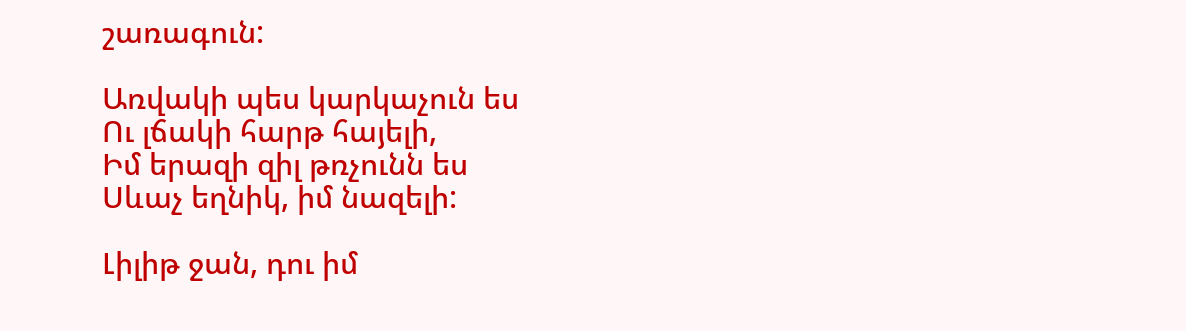շառագուն:

Առվակի պես կարկաչուն ես
Ու լճակի հարթ հայելի,
Իմ երազի զիլ թռչունն ես
Սևաչ եղնիկ, իմ նազելի:

Լիլիթ ջան, դու իմ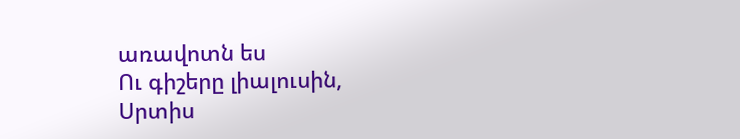առավոտն ես
Ու գիշերը լիալուսին,
Սրտիս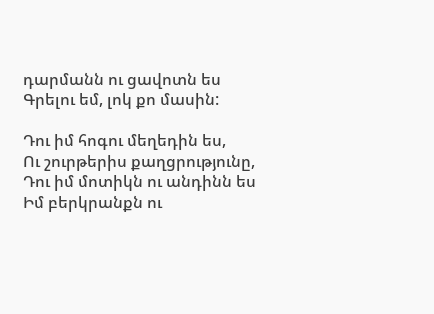դարմանն ու ցավոտն ես
Գրելու եմ, լոկ քո մասին:

Դու իմ հոգու մեղեդին ես,
Ու շուրթերիս քաղցրությունը,
Դու իմ մոտիկն ու անդինն ես
Իմ բերկրանքն ու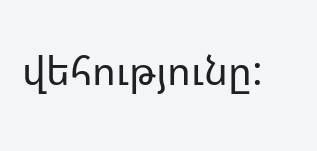վեհությունը: